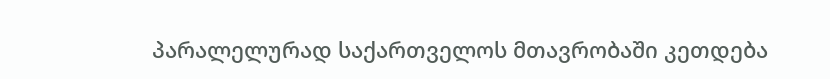პარალელურად საქართველოს მთავრობაში კეთდება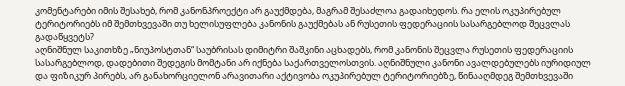კომენტარები იმის შესახებ, რომ კანონპროექტი არ გაუქმდება, მაგრამ შესაძლოა გადაიხედოს. რა ელის ოკუპირებულ ტერიტორიებს იმ შემთხვევაში თუ ხელისუფლება კანონის გაუქმებას ან რუსეთის ფედერაციის სასარგებლოდ შეცვლას გადაწყვეტს?
აღნიშნულ საკითხზე „ნიუპოსტთან“ საუბრისას დიმიტრი შაშკინი აცხადებს, რომ კანონის შეცვლა რუსეთის ფედერაციის სასარგებლოდ, დადებითი შედეგის მომტანი არ იქნება საქართველოსთვის. აღნიშნული კანონი ავალდებულებს იურიდიულ და ფიზიკურ პირებს, არ განახორციელონ არავითარი აქტივობა ოკუპირებულ ტერიტორიებზე, წინააღმდეგ შემთხვევაში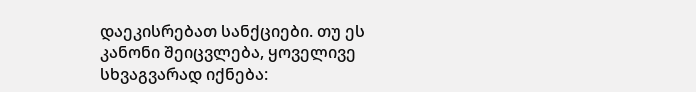დაეკისრებათ სანქციები. თუ ეს კანონი შეიცვლება, ყოველივე სხვაგვარად იქნება: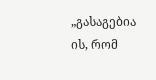„გასაგებია ის, რომ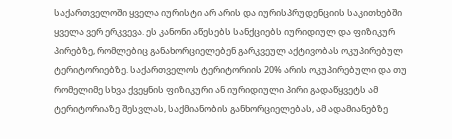საქართველოში ყველა იურისტი არ არის და იურისპრუდენციის საკითხებში ყველა ვერ ერკვევა. ეს კანონი აწესებს სანქციებს იურიდიულ და ფიზიკურ პირებზე, რომლებიც განახორციელებენ გარკვეულ აქტივობას ოკუპირებულ ტერიტორიებზე. საქართველოს ტერიტორიის 20% არის ოკუპირებული და თუ რომელიმე სხვა ქვეყნის ფიზიკური ან იურიდიული პირი გადაწყვეტს ამ ტერიტორიაზე შესვლას, საქმიანობის განხორციელებას, ამ ადამიანებზე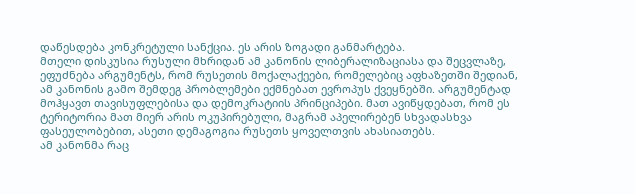დაწესდება კონკრეტული სანქცია. ეს არის ზოგადი განმარტება.
მთელი დისკუსია რუსული მხრიდან ამ კანონის ლიბერალიზაციასა და შეცვლაზე, ეფუძნება არგუმენტს, რომ რუსეთის მოქალაქეები, რომელებიც აფხაზეთში შედიან, ამ კანონის გამო შემდეგ პრობლემები ექმნებათ ევროპუს ქვეყნებში. არგუმენტად მოჰყავთ თავისუფლებისა და დემოკრატიის პრინციპები. მათ ავიწყდებათ, რომ ეს ტერიტორია მათ მიერ არის ოკუპირებული, მაგრამ აპელირებენ სხვადასხვა ფასეულობებით, ასეთი დემაგოგია რუსეთს ყოველთვის ახასიათებს.
ამ კანონმა რაც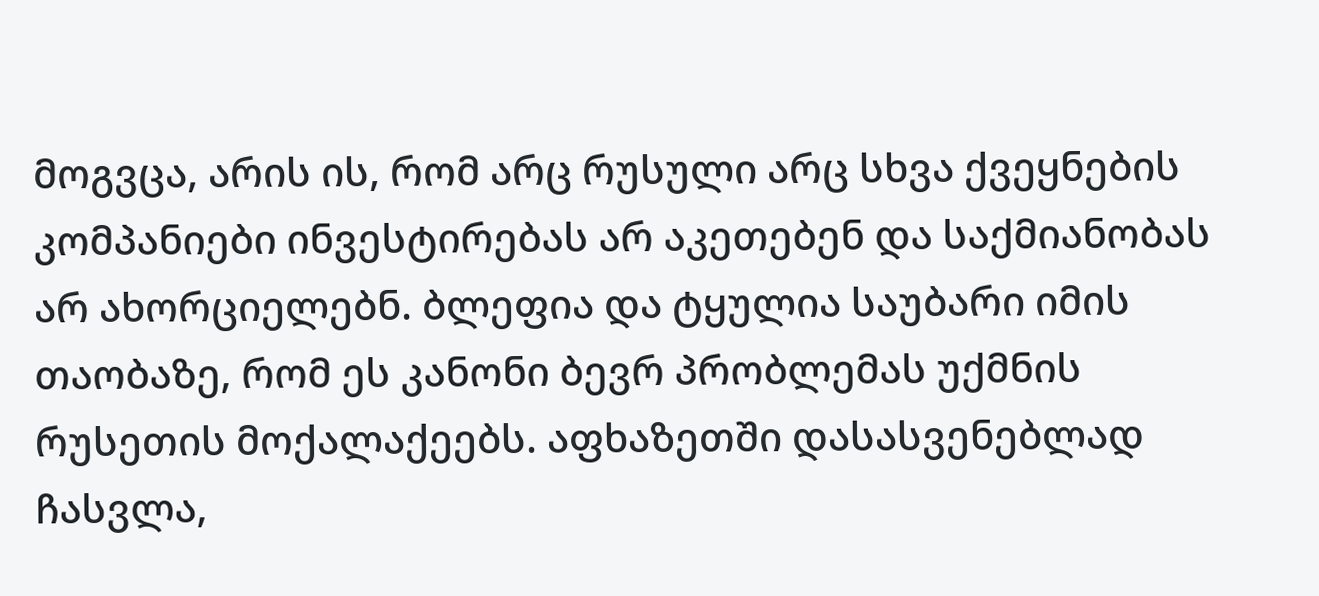მოგვცა, არის ის, რომ არც რუსული არც სხვა ქვეყნების კომპანიები ინვესტირებას არ აკეთებენ და საქმიანობას არ ახორციელებნ. ბლეფია და ტყულია საუბარი იმის თაობაზე, რომ ეს კანონი ბევრ პრობლემას უქმნის რუსეთის მოქალაქეებს. აფხაზეთში დასასვენებლად ჩასვლა,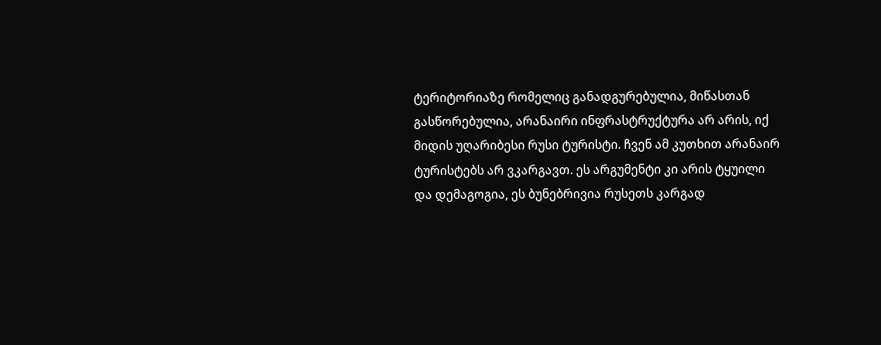ტერიტორიაზე რომელიც განადგურებულია, მიწასთან გასწორებულია, არანაირი ინფრასტრუქტურა არ არის, იქ მიდის უღარიბესი რუსი ტურისტი. ჩვენ ამ კუთხით არანაირ ტურისტებს არ ვკარგავთ. ეს არგუმენტი კი არის ტყუილი და დემაგოგია, ეს ბუნებრივია რუსეთს კარგად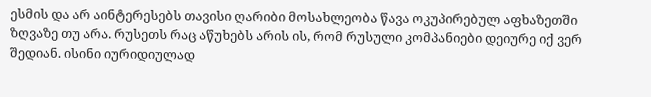ესმის და არ აინტერესებს თავისი ღარიბი მოსახლეობა წავა ოკუპირებულ აფხაზეთში ზღვაზე თუ არა. რუსეთს რაც აწუხებს არის ის, რომ რუსული კომპანიები დეიურე იქ ვერ შედიან. ისინი იურიდიულად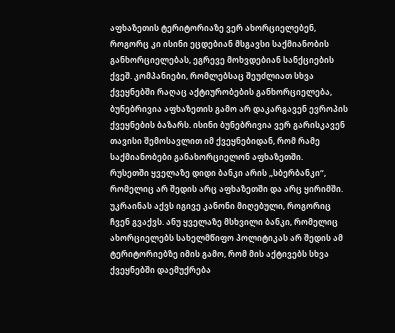აფხაზეთის ტერიტორიაზე ვერ ახორციელებენ, როგორც კი ისინი ეცდებიან მსგავსი საქმიანობის განხორციელებას, ეგრევე მოხვდებიან სანქციების ქვეშ. კომპანიები, რომლებსაც შეუძლიათ სხვა ქვეყნებში რაღაც აქტიურობების განხორციელება, ბუნებრივია აფხაზეთის გამო არ დაკარგავენ ევროპის ქვეყნების ბაზარს. ისინი ბუნებრივია ვერ გარისკავენ თავისი შემოსავლით იმ ქვეყნებიდან, რომ რამე საქმიანობები განახორციელონ აფხაზეთში.
რუსეთში ყველაზე დიდი ბანკი არის „სბერბანკი“, რომელიც არ შედის არც აფხაზეთში და არც ყირიმში. უკრაინას აქვს იგივე კანონი მიღებული, როგორიც ჩვენ გვაქვს. ანუ ყველაზე მსხვილი ბანკი, რომელიც ახორციელებს სახელმწიფო პოლიტიკას არ შედის ამ ტერიტორიებზე იმის გამო, რომ მის აქტივებს სხვა ქვეყნებში დაემუქრება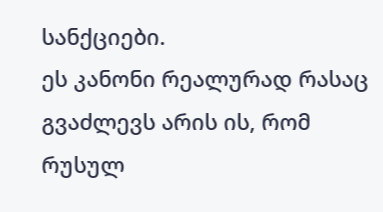სანქციები.
ეს კანონი რეალურად რასაც გვაძლევს არის ის, რომ რუსულ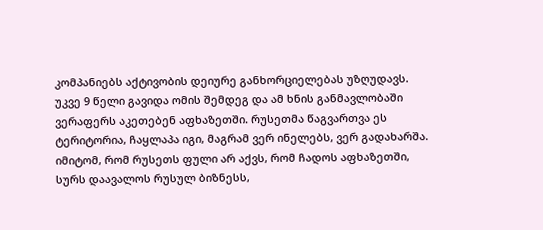კომპანიებს აქტივობის დეიურე განხორციელებას უზღუდავს. უკვე 9 წელი გავიდა ომის შემდეგ და ამ ხნის განმავლობაში ვერაფერს აკეთებენ აფხაზეთში. რუსეთმა წაგვართვა ეს ტერიტორია, ჩაყლაპა იგი, მაგრამ ვერ ინელებს, ვერ გადახარშა. იმიტომ, რომ რუსეთს ფული არ აქვს, რომ ჩადოს აფხაზეთში, სურს დაავალოს რუსულ ბიზნესს,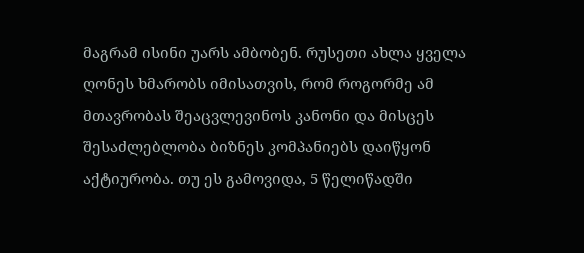მაგრამ ისინი უარს ამბობენ. რუსეთი ახლა ყველა ღონეს ხმარობს იმისათვის, რომ როგორმე ამ მთავრობას შეაცვლევინოს კანონი და მისცეს შესაძლებლობა ბიზნეს კომპანიებს დაიწყონ აქტიურობა. თუ ეს გამოვიდა, 5 წელიწადში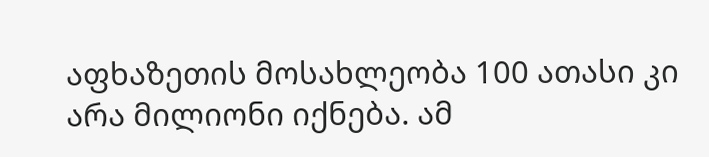აფხაზეთის მოსახლეობა 100 ათასი კი არა მილიონი იქნება. ამ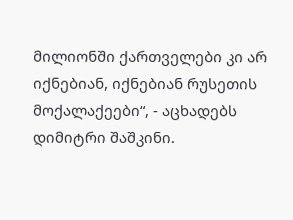მილიონში ქართველები კი არ იქნებიან, იქნებიან რუსეთის მოქალაქეები“, - აცხადებს დიმიტრი შაშკინი.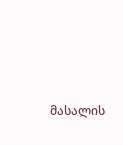მასალის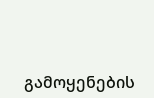გამოყენების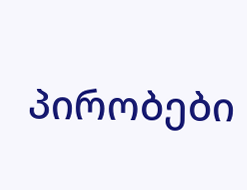პირობები